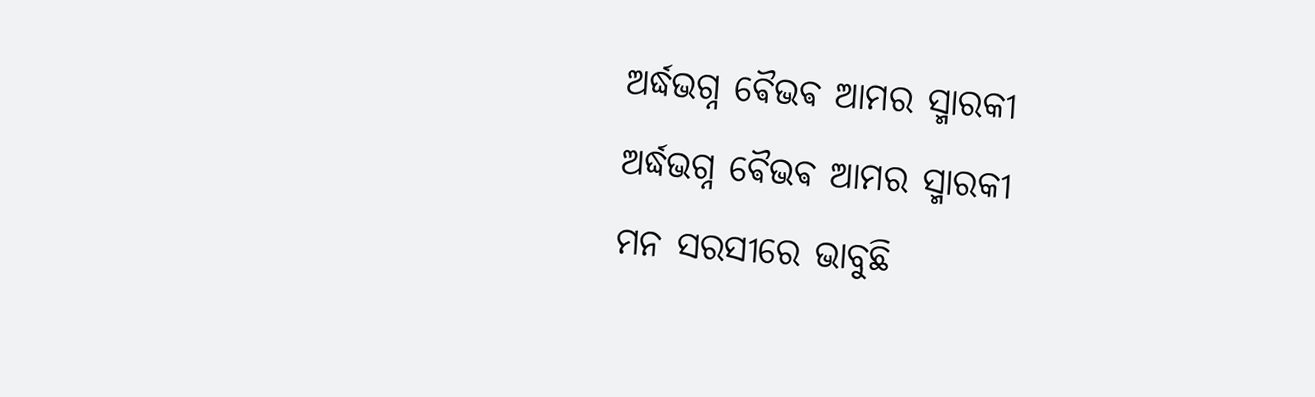ଅର୍ଦ୍ଧଭଗ୍ନ ଵୈଭଵ ଆମର ସ୍ମାରକୀ
ଅର୍ଦ୍ଧଭଗ୍ନ ଵୈଭଵ ଆମର ସ୍ମାରକୀ
ମନ ସରସୀରେ ଭାବୁଛି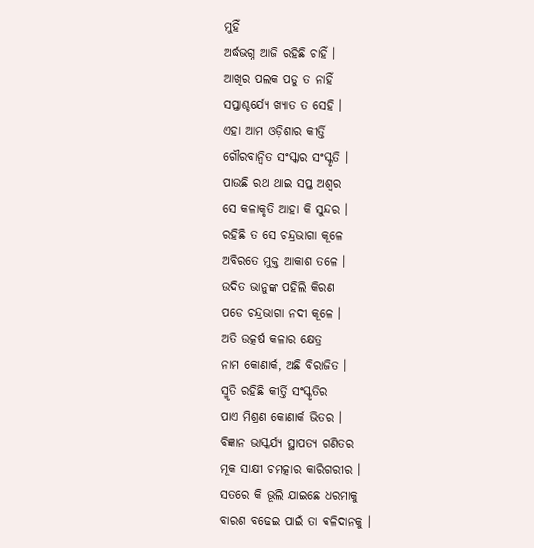ମୁହିଁ
ଅର୍ଦ୍ଧଭଗ୍ନ ଆଜି ରହିଛି ଚାହିଁ ।
ଆଖିର ପଲକ ପଡୁ ତ ନାହିଁ
ସପ୍ତାଶ୍ଚର୍ଯ୍ୟେ ଖ୍ୟାତ ତ ସେହି ।
ଏହା ଆମ ଓଡ଼ିଶାର କୀର୍ତ୍ତି
ଗୌରବାନ୍ୱିତ ସଂସ୍କାର ସଂସ୍କୃତି ।
ପାଉଛି ରଥ ଥାଇ ସପ୍ତ ଅଶ୍ୱର
ସେ କଳାକୃତି ଆହା କି ସୁନ୍ଦର ।
ରହିଛି ତ ସେ ଚନ୍ଦ୍ରଭାଗା କୂଳେ
ଅବିରତେ ମୁକ୍ତ ଆକାଶ ତଳେ ।
ଉଦିତ ଭାନୁଙ୍କ ପହିଲି କିରଣ
ପଡେ ଚନ୍ଦ୍ରଭାଗା ନଦୀ କୂଳେ ।
ଅତି ଉତ୍କର୍ଷ କଳାର କ୍ଷେତ୍ର
ନାମ କୋଣାର୍କ, ଅଛି ବିରାଜିତ ।
ସ୍ମୃତି ରହିଛି କୀର୍ତ୍ତି ସଂସ୍କୃତିର
ପାଏ ମିଶ୍ରଣ କୋଣାର୍କ ଭିତର ।
ବିଜ୍ଞାନ ଭାସ୍କର୍ଯ୍ୟ ସ୍ଥାପତ୍ୟ ଗଣିତର
ମୂକ ସାକ୍ଷୀ ଚମତ୍କାର କାରିଗରୀର ।
ସତରେ କି ଭୂଲି ଯାଇଛେ ଧରମାକୁ
ବାରଶ ବଢେଇ ପାଇଁ ତା ଵଳିଦାନକୁ ।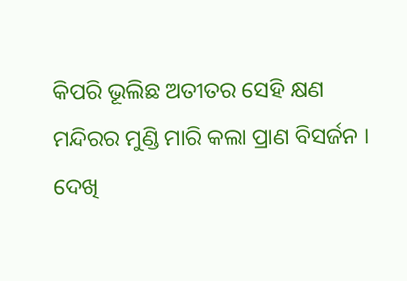କିପରି ଭୂଲିଛ ଅତୀତର ସେହି କ୍ଷଣ
ମନ୍ଦିରର ମୁଣ୍ଡି ମାରି କଲା ପ୍ରାଣ ବିସର୍ଜନ ।
ଦେଖି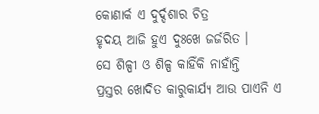କୋଣାର୍କ ଏ ଦୁର୍ଦ୍ଦଶାର ଚିତ୍ର
ହୃଦୟ ଆଜି ହୁଏ ଦୁଃଖେ ଜର୍ଜରିତ ।
ସେ ଶିଳ୍ପୀ ଓ ଶିଳ୍ପ କାହିଁକି ନାହାଁନ୍ତି
ପ୍ରସ୍ତର ଖୋଦିତ କାରୁକାର୍ଯ୍ୟ ଆଉ ପାଏନି ଏ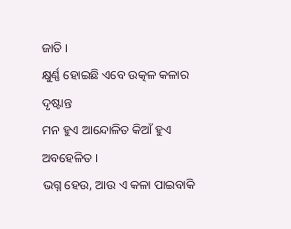ଜାତି ।
କ୍ଷୁର୍ଣ୍ଣ ହୋଇଛି ଏବେ ଉତ୍କଳ କଳାର ଦୃଷ୍ଟାନ୍ତ
ମନ ହୁଏ ଆନ୍ଦୋଳିତ କିଆଁ ହୁଏ ଅବହେଳିତ ।
ଭଗ୍ନ ହେଉ, ଆଉ ଏ କଳା ପାଇବାକି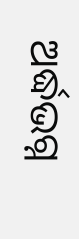ଅର୍ଦ୍ଧଭଗ୍ନ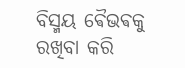ବିସ୍ମୟ ଵୈଭଵକୁ ରଖିବା କରି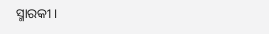ସ୍ମାରକୀ ।